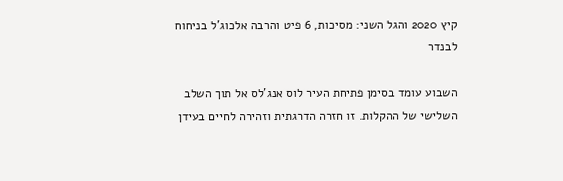קיץ 2020 והגל השני: מסיכות, 6 פיט והרבה אלכוג'ל בניחוח לבנדר

השבוע עומד בסימן פתיחת העיר לוס אנג'לס אל תוך השלב השלישי של ההקלות. זו חזרה הדרגתית וזהירה לחיים בעידן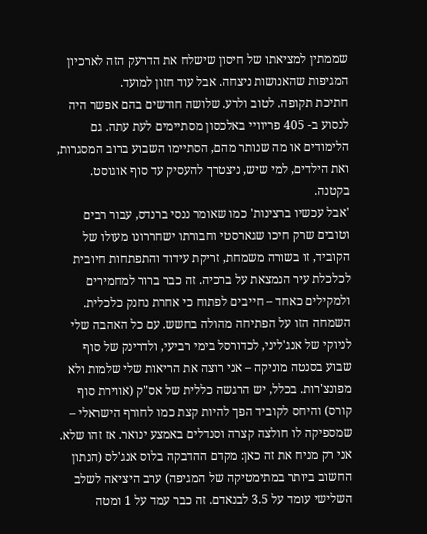שממתין למציאתו של חיסון שישלח את הדרעק הזה לארכיון המגיפות שהאנושות ניצחה. אבל עוד חזון למועד.
חתיכת תקופה. לטוב ולרע. שלושה חודשים בהם אפשר היה לנסוע ב- 405 פריוויי באלכסון מסתיימים לעת עתה. גם הלימודים או מה שנותר מהם, הסתיימו השבוע ברוב המסגרות, ואת הילדים, למי שיש, ניצטרך להעסיק עד סוף אוגוסט. בקטנה.
'אבל עכשיו ברצינות' כמו שאומר ננסי ברנדס, עבור רבים וטובים שרק חיכו שגארסטי וחבורתו ישחררונו מעולו של הקוביד, זו בשורה משמחת, זריקת עידוד והתפתחות חיובית לכלכלת עיר הנמצאת על ברכיה. זה כבר ברור למחמירים ולמקילים כאחד – חייבים לפתוח כי אחרת נחנק כלכלית.
השמחה הזו על הפתיחה מהולה בחשש. עם כל האהבה שלי לניוקי של אנג'ליני, לכדורסל בימי רביעי, ולדרינק של סוף שבוע בסנטה מוניקה – אני רוצה את הריאות שלי שלמות ולא מפונצ'רות. בכלל, יש הרגשה כללית של אס"ק (אווירת סוף קורס) והיחס לקוביד הפך להיות קצת כמו לחורף הישראלי – שמספיקה לו חולצה קצרה וסנדלים באמצע ינואר. אז זהו שלא.
אני רק מניח את זה כאן: מקדם ההדבקה בלוס אנג'לס (הנתון החשוב ביותר במתימטיקה של המגיפה) ערב היציאה לשלב השלישי עומד על 3.5 לבנאדם. זה כבר עמד על 1 ומטה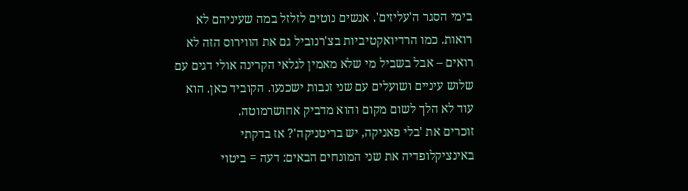בימי הסגר ה'עליזים'. אנשים נוטים לזלזל במה שעיניהם לא רואות. כמו הרדיואקטיביות בצ'רנוביל גם את הווירוס הזה לא רואים – אבל בשביל מי שלא מאמין לגלאי הקרינה אולי דגים עם שלוש עיניים ושועלים עם שני זנבות ישכנעו. הקוביד כאן. הוא עוד לא הלך לשום מקום והוא מדביק אחושרמוטה.
זוכרים את 'בלי פאניקה, יש בריטניקה'? אז בדקתי באינציקלופדיה את שני המונחים הבאים: דעה = ביטוי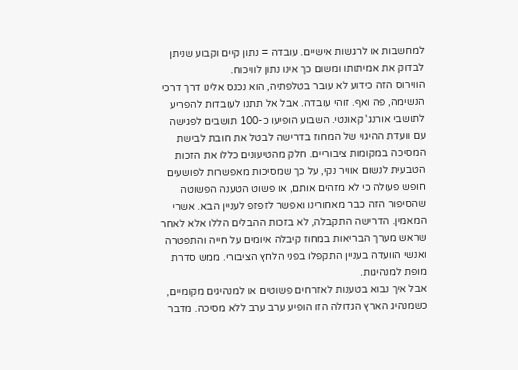למחשבות או לרגשות אישיים. עובדה = נתון קיים וקבוע שניתן לבדוק את אמיתותו ומשום כך אינו נתון לוויכוח.
הווירוס הזה כידוע לא עובר בטלפתיה, הוא נכנס אלינו דרך דרכי הנשימה, פה ואף. זוהי עובדה. אבל אל תתנו לעובדות להפריע לתושבי אורנג' קאונטי. השבוע הופיעו כ-100 תושבים לפגישה עם וועדת ההיגוי של המחוז בדרישה לבטל את חובת לבישת המסיכה במקומות ציבוריים. חלק מהטיעונים כללו את הזכות הטבעית לנשום אוויר נקי, על כך שמסיכות מאפשרות לפושעים חופש פעולה כי לא מזהים אותם, או פשוט הטענה הפשוטה שהסיפור הזה כבר מאחורינו ואפשר לזפזפ לעניין הבא. אשרי המאמין. הדרישה התקבלה, לא בזכות ההבלים הללו אלא לאחר שראש מערך הבריאות במחוז קיבלה איומים על חייה והתפטרה ואנשי הוועדה בעניין התקפלו בפני הלחץ הציבורי. ממש סדרת מופת למנהיגות.
אבל איך נבוא בטענות לאזרחים פשוטים או למנהיגים מקומיים, כשמנהיג הארץ הגדולה הזו הופיע ערב ערב ללא מסיכה. מדבר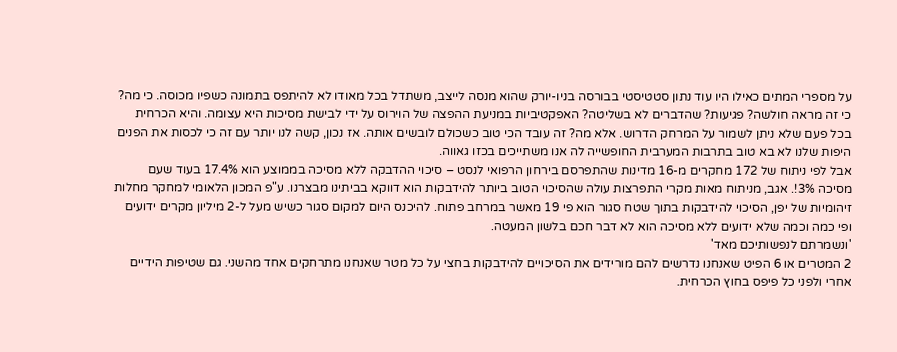על מספרי המתים כאילו היו עוד נתון סטטיסטי בבורסה בניו-יורק שהוא מנסה לייצב, משתדל בכל מאודו לא להיתפס בתמונה כשפיו מכוסה. כי מה? כי זה מראה חולשה? פגיעות? שהדברים לא בשליטה? האפקטיביות במניעת ההפצה של הוירוס על ידי לבישת מסיכות היא עצומה. והיא הכרחית בכל פעם שלא ניתן לשמור על המרחק הדרוש. אלא מה? זה עובד הכי טוב כשכולם לובשים אותה. אז נכון, קשה לנו יותר עם זה כי לכסות את הפנים היפות שלנו לא בא טוב בתרבות המערבית החופשייה לה אנו משתייכים בכזו גאווה.
אבל לפי ניתוח של 172 מחקרים מ-16 מדינות שהתפרסם בירחון הרפואי לנסט – סיכוי ההדבקה ללא מסיכה בממוצע הוא 17.4% בעוד שעם מסיכה 3%!. אגב, מניתוח מאות מקרי התפרצות עולה שהסיכוי הטוב ביותר להידבקות הוא דווקא בביתינו מבצרנו. ע"פ המכון הלאומי למחקר מחלות זיהומיות של יפן, הסיכוי להידבקות בתוך שטח סגור הוא פי 19 מאשר במרחב פתוח. להיכנס היום למקום סגור כשיש מעל ל-2 מיליון מקרים ידועים ופי כמה וכמה שלא ידועים ללא מסיכה הוא לא דבר חכם בלשון המעטה.
'ונשמרתם לנפשותיכם מאד'
2 המטרים או 6 הפיט שאנחנו נדרשים להם מורידים את הסיכויים להידבקות בחצי על כל מטר שאנחנו מתרחקים אחד מהשני. גם שטיפות הידיים אחרי ולפני כל פיפס בחוץ הכרחית.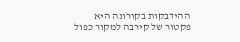ההידבקות בקורונה היא פקטור של קירבה למקור כפול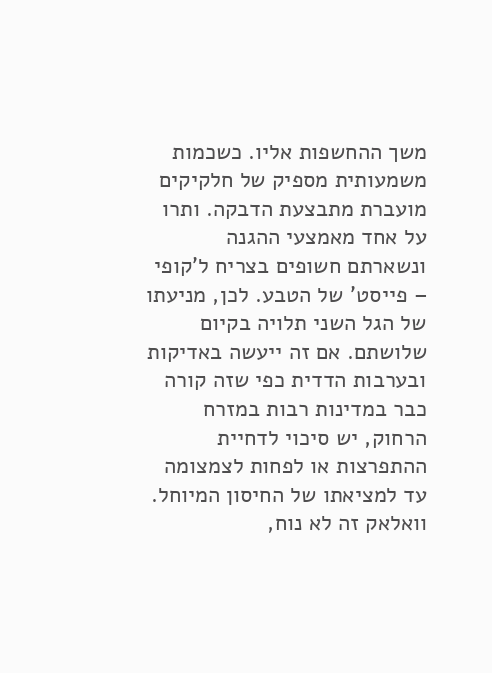משך ההחשפות אליו. כשכמות משמעותית מספיק של חלקיקים מועברת מתבצעת הדבקה. ותרו על אחד מאמצעי ההגנה ונשארתם חשופים בצריח ל'קופי – פייסט' של הטבע. לכן, מניעתו של הגל השני תלויה בקיום שלושתם. אם זה ייעשה באדיקות ובערבות הדדית כפי שזה קורה כבר במדינות רבות במזרח הרחוק, יש סיכוי לדחיית ההתפרצות או לפחות לצמצומה עד למציאתו של החיסון המיוחל. וואלאק זה לא נוח,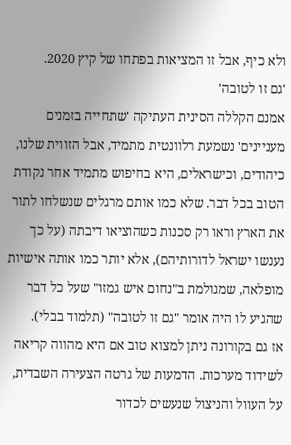ולא כיף, אבל זו המציאות בפתחו של קיץ 2020.
'גם זו לטובה'
אמנם הקללה הסינית העתיקה 'שתחייה בזמנים מעניינים' נשמעת רלוונטית מתמיד, אבל הזווית שלנו, כיהודים, וכישראלים, היא בחיפוש מתמיד אחר נקודת הטוב בכל דבר. שלא כמו אותם מרגלים שנשלחו לתור את הארץ וראו רק סכנות כשהוציאו דיבתה (על כך נענשו ישראל לדורותיהם), אלא יותר כמו אותה אישיות מופלאה, שמגולמת ב"נחום איש גמזו" שעל כל דבר שהגיע לו היה אומר "גם זו לטובה" (תלמוד בבלי).
אז גם בקורונה ניתן למצוא טוב אם היא מהווה קריאה לשידוד מערכות. הדמעות של גרטה הצעירה השבדית, על העוול והניצול שנעשים לכדור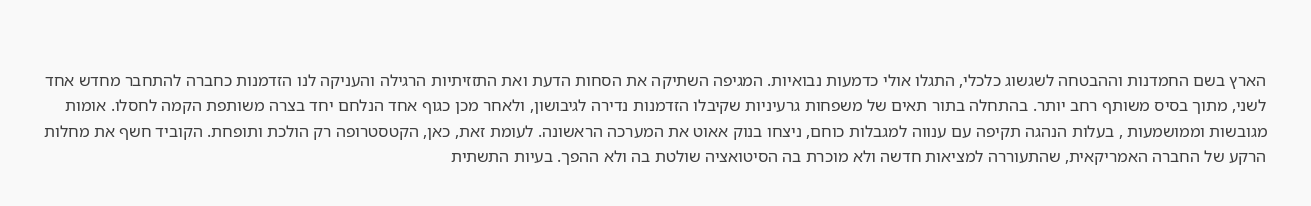הארץ בשם החמדנות וההבטחה לשגשוג כלכלי, התגלו אולי כדמעות נבואיות. המגיפה השתיקה את הסחות הדעת ואת התזזיתיות הרגילה והעניקה לנו הזדמנות כחברה להתחבר מחדש אחד לשני, מתוך בסיס משותף רחב יותר. בהתחלה בתור תאים של משפחות גרעיניות שקיבלו הזדמנות נדירה לגיבושון, ולאחר מכן כגוף אחד הנלחם יחד בצרה משותפת הקמה לחסלו. אומות מגובשות וממושמעות , בעלות הנהגה תקיפה עם ענווה למגבלות כוחם, ניצחו בנוק אאוט את המערכה הראשונה. לעומת זאת, כאן, הקטסטרופה רק הולכת ותופחת. הקוביד חשף את מחלות הרקע של החברה האמריקאית, שהתעוררה למציאות חדשה ולא מוכרת בה הסיטואציה שולטת בה ולא ההפך. בעיות התשתית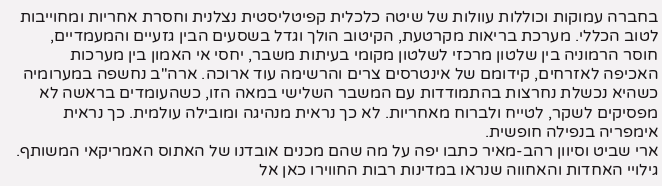בחברה עמוקות וכוללות עוולות של שיטה כלכלית קפיטליסטית נצלנית וחסרת אחריות ומחוייבות לטוב הכללי. מערכת בריאות מקרטעת, הקיטוב הולך וגדל בשסעים הבין גזעיים והמעמדיים, חוסר הרמוניה בין שלטון מרכזי לשלטון מקומי בעיתות משבר, יחסי אי האמון בין מערכות האכיפה לאזרחים, קידומם של אינטרסים צרים והרשימה עוד ארוכה. ארה"ב נחשפה במערומיה כשהיא נכשלת נחרצות בהתמודדות עם המשבר השלישי במאה הזו, כשהעומדים בראשה לא מפסיקים לשקר, לטייח ולברוח מאחריות. לא כך נראית מנהיגה ומובילה עולמית. כך נראית אימפריה בנפילה חופשית.
ארי שביט וסיוון רהב-מאיר כתבו יפה על מה שהם מכנים אובדנו של האתוס האמריקאי המשותף. גילויי האחדות והאחווה שנראו במדינות רבות החווירו כאן אל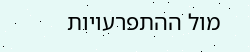מול ההתפרעויות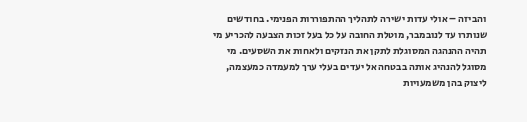והביזה – אולי עדות ישירה לתהליך ההתפוררות הפנימי. בחודשים שנותרו עד לנובמבר, מוטלת החובה על כל בעל זכות הצבעה להכריע מי תהיה ההנהגה המסוגלת לתקן את הנזקים ולאחות את השסעים. מי מסוגל להנהיג אותה בבטחה אל יעדים בעלי ערך למעמדה כמעצמה, ליצוק בהן משמעויות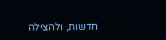חדשות, ולהצילה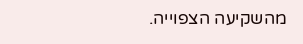מהשקיעה הצפוייה.